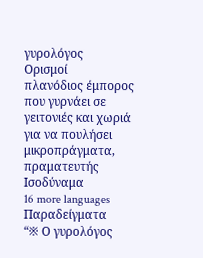γυρολόγος
Ορισμοί
πλανόδιος έμπορος που γυρνάει σε γειτονιές και χωριά για να πουλήσει μικροπράγματα, πραματευτής
Ισοδύναμα
16 more languages
Παραδείγματα
“※ Ο γυρολόγος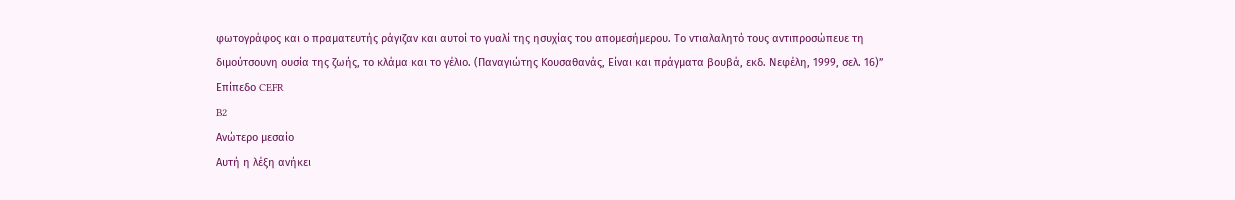φωτογράφος και ο πραματευτής ράγιζαν και αυτοί το γυαλί της ησυχίας του απομεσήμερου. Το ντιαλαλητό τους αντιπροσώπευε τη διμούτσουνη ουσία της ζωής, το κλάμα και το γέλιο. (Παναγιώτης Κουσαθανάς, Είναι και πράγματα βουβά, εκδ. Νεφέλη, 1999, σελ. 16)”
Επίπεδο CEFR
B2
Ανώτερο μεσαίο
Αυτή η λέξη ανήκει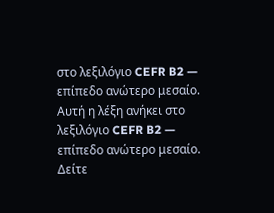στο λεξιλόγιο CEFR B2 — επίπεδο ανώτερο μεσαίο.
Αυτή η λέξη ανήκει στο λεξιλόγιο CEFR B2 — επίπεδο ανώτερο μεσαίο.
Δείτε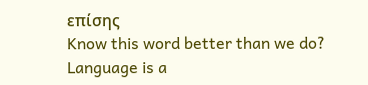επίσης
Know this word better than we do? Language is a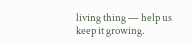living thing — help us keep it growing.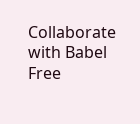Collaborate with Babel Free